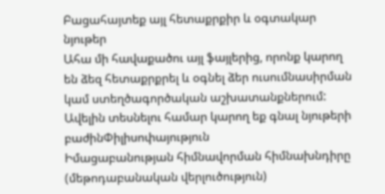Բացահայտեք այլ հետաքրքիր և օգտակար նյութեր
Ահա մի հավաքածու այլ ֆայլերից, որոնք կարող են ձեզ հետաքրքրել և օգնել ձեր ուսումնասիրման կամ ստեղծագործական աշխատանքներում: Ավելին տեսնելու համար կարող եք գնալ նյութերի բաժինՓիլիսոփայություն
Իմացաբանության հիմնավորման հիմնախնդիրը (մեթոդաբանական վերլուծություն)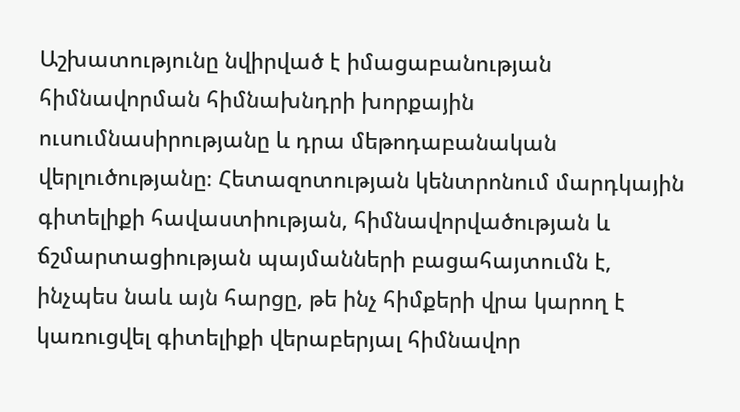Աշխատությունը նվիրված է իմացաբանության հիմնավորման հիմնախնդրի խորքային ուսումնասիրությանը և դրա մեթոդաբանական վերլուծությանը։ Հետազոտության կենտրոնում մարդկային գիտելիքի հավաստիության, հիմնավորվածության և ճշմարտացիության պայմանների բացահայտումն է, ինչպես նաև այն հարցը, թե ինչ հիմքերի վրա կարող է կառուցվել գիտելիքի վերաբերյալ հիմնավոր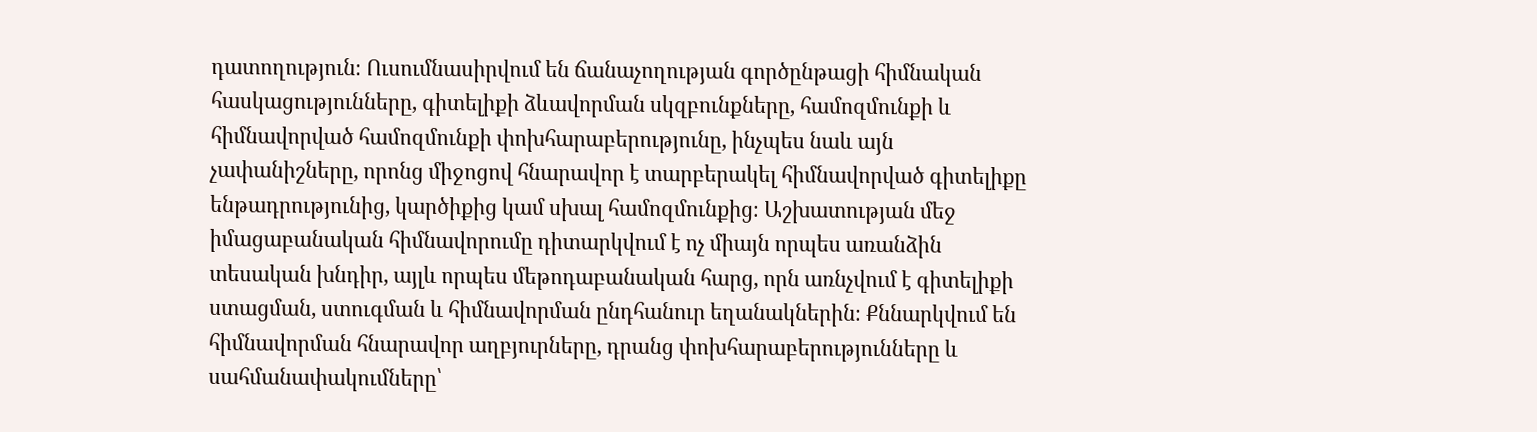դատողություն։ Ուսումնասիրվում են ճանաչողության գործընթացի հիմնական հասկացությունները, գիտելիքի ձևավորման սկզբունքները, համոզմունքի և հիմնավորված համոզմունքի փոխհարաբերությունը, ինչպես նաև այն չափանիշները, որոնց միջոցով հնարավոր է տարբերակել հիմնավորված գիտելիքը ենթադրությունից, կարծիքից կամ սխալ համոզմունքից։ Աշխատության մեջ իմացաբանական հիմնավորումը դիտարկվում է ոչ միայն որպես առանձին տեսական խնդիր, այլև որպես մեթոդաբանական հարց, որն առնչվում է գիտելիքի ստացման, ստուգման և հիմնավորման ընդհանուր եղանակներին։ Քննարկվում են հիմնավորման հնարավոր աղբյուրները, դրանց փոխհարաբերությունները և սահմանափակումները՝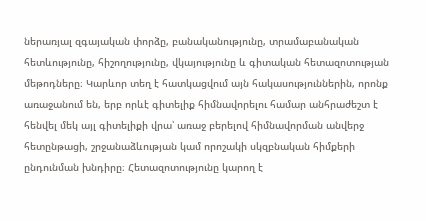ներառյալ զգայական փորձը, բանականությունը, տրամաբանական հետևությունը, հիշողությունը, վկայությունը և գիտական հետազոտության մեթոդները։ Կարևոր տեղ է հատկացվում այն հակասություններին, որոնք առաջանում են, երբ որևէ գիտելիք հիմնավորելու համար անհրաժեշտ է հենվել մեկ այլ գիտելիքի վրա՝ առաջ բերելով հիմնավորման անվերջ հետընթացի, շրջանաձևության կամ որոշակի սկզբնական հիմքերի ընդունման խնդիրը։ Հետազոտությունը կարող է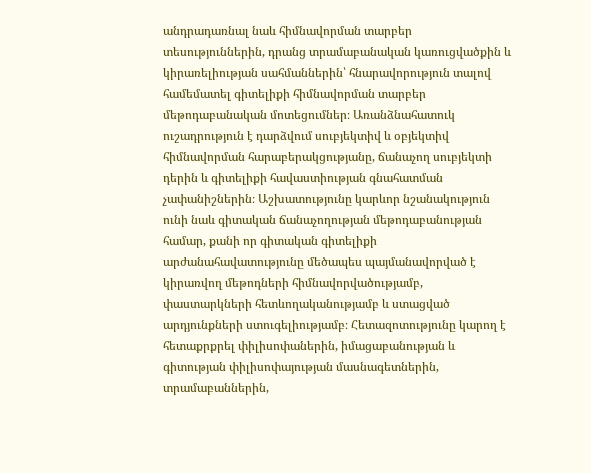անդրադառնալ նաև հիմնավորման տարբեր տեսություններին, դրանց տրամաբանական կառուցվածքին և կիրառելիության սահմաններին՝ հնարավորություն տալով համեմատել գիտելիքի հիմնավորման տարբեր մեթոդաբանական մոտեցումներ։ Առանձնահատուկ ուշադրություն է դարձվում սուբյեկտիվ և օբյեկտիվ հիմնավորման հարաբերակցությանը, ճանաչող սուբյեկտի դերին և գիտելիքի հավաստիության գնահատման չափանիշներին։ Աշխատությունը կարևոր նշանակություն ունի նաև գիտական ճանաչողության մեթոդաբանության համար, քանի որ գիտական գիտելիքի արժանահավատությունը մեծապես պայմանավորված է կիրառվող մեթոդների հիմնավորվածությամբ, փաստարկների հետևողականությամբ և ստացված արդյունքների ստուգելիությամբ։ Հետազոտությունը կարող է հետաքրքրել փիլիսոփաներին, իմացաբանության և գիտության փիլիսոփայության մասնագետներին, տրամաբաններին,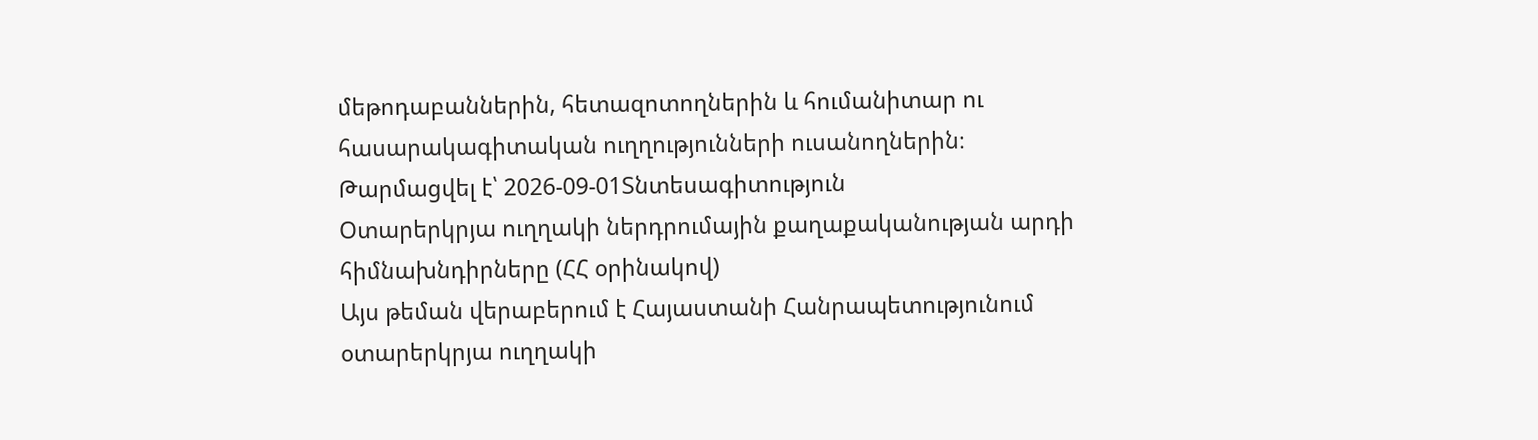մեթոդաբաններին, հետազոտողներին և հումանիտար ու հասարակագիտական ուղղությունների ուսանողներին։
Թարմացվել է՝ 2026-09-01Տնտեսագիտություն
Օտարերկրյա ուղղակի ներդրումային քաղաքականության արդի հիմնախնդիրները (ՀՀ օրինակով)
Այս թեման վերաբերում է Հայաստանի Հանրապետությունում օտարերկրյա ուղղակի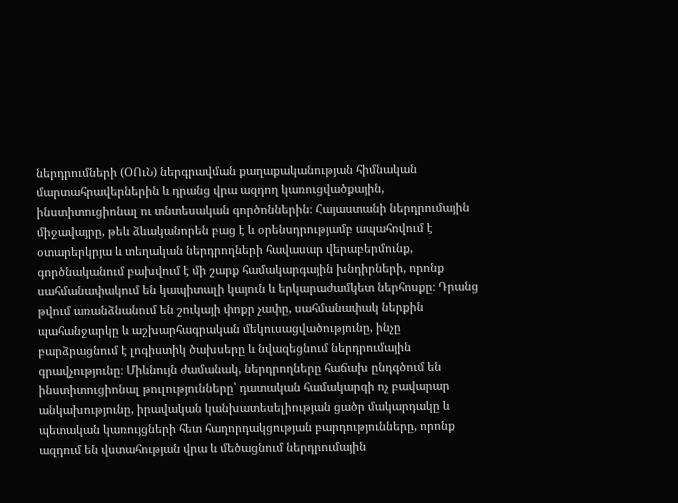ներդրումների (ՕՈւՆ) ներգրավման քաղաքականության հիմնական մարտահրավերներին և դրանց վրա ազդող կառուցվածքային, ինստիտուցիոնալ ու տնտեսական գործոններին։ Հայաստանի ներդրումային միջավայրը, թեև ձևականորեն բաց է և օրենսդրությամբ ապահովում է օտարերկրյա և տեղական ներդրողների հավասար վերաբերմունք, գործնականում բախվում է մի շարք համակարգային խնդիրների, որոնք սահմանափակում են կապիտալի կայուն և երկարաժամկետ ներհոսքը։ Դրանց թվում առանձնանում են շուկայի փոքր չափը, սահմանափակ ներքին պահանջարկը և աշխարհագրական մեկուսացվածությունը, ինչը բարձրացնում է լոգիստիկ ծախսերը և նվազեցնում ներդրումային գրավչությունը։ Միևնույն ժամանակ, ներդրողները հաճախ ընդգծում են ինստիտուցիոնալ թուլությունները՝ դատական համակարգի ոչ բավարար անկախությունը, իրավական կանխատեսելիության ցածր մակարդակը և պետական կառույցների հետ հաղորդակցության բարդությունները, որոնք ազդում են վստահության վրա և մեծացնում ներդրումային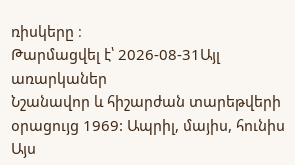ռիսկերը ։
Թարմացվել է՝ 2026-08-31Այլ առարկաներ
Նշանավոր և հիշարժան տարեթվերի օրացույց 1969: Ապրիլ, մայիս, հունիս
Այս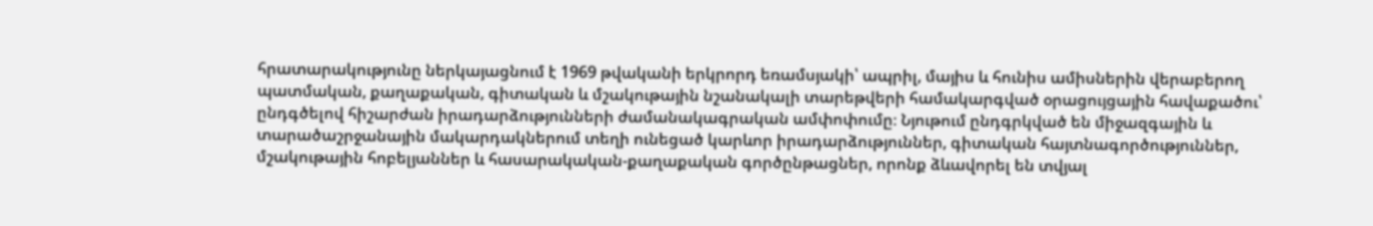հրատարակությունը ներկայացնում է 1969 թվականի երկրորդ եռամսյակի՝ ապրիլ, մայիս և հունիս ամիսներին վերաբերող պատմական, քաղաքական, գիտական և մշակութային նշանակալի տարեթվերի համակարգված օրացույցային հավաքածու՝ ընդգծելով հիշարժան իրադարձությունների ժամանակագրական ամփոփումը։ Նյութում ընդգրկված են միջազգային և տարածաշրջանային մակարդակներում տեղի ունեցած կարևոր իրադարձություններ, գիտական հայտնագործություններ, մշակութային հոբելյաններ և հասարակական-քաղաքական գործընթացներ, որոնք ձևավորել են տվյալ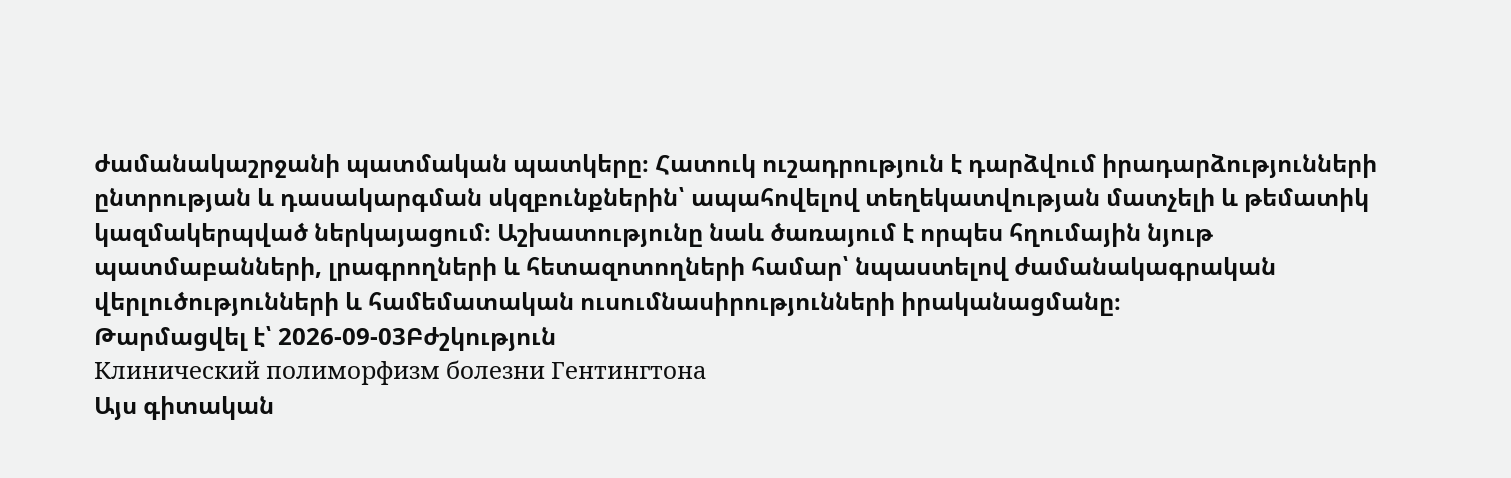ժամանակաշրջանի պատմական պատկերը։ Հատուկ ուշադրություն է դարձվում իրադարձությունների ընտրության և դասակարգման սկզբունքներին՝ ապահովելով տեղեկատվության մատչելի և թեմատիկ կազմակերպված ներկայացում։ Աշխատությունը նաև ծառայում է որպես հղումային նյութ պատմաբանների, լրագրողների և հետազոտողների համար՝ նպաստելով ժամանակագրական վերլուծությունների և համեմատական ուսումնասիրությունների իրականացմանը։
Թարմացվել է՝ 2026-09-03Բժշկություն
Клинический полиморфизм болезни Гентингтона
Այս գիտական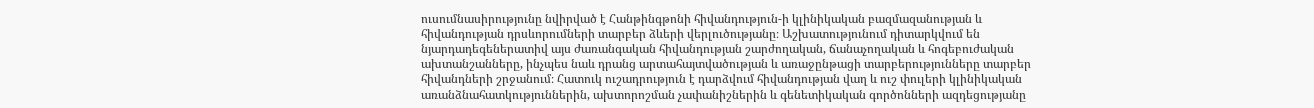ուսումնասիրությունը նվիրված է Հանթինգթոնի հիվանդություն-ի կլինիկական բազմազանության և հիվանդության դրսևորումների տարբեր ձևերի վերլուծությանը։ Աշխատությունում դիտարկվում են նյարդադեգեներատիվ այս ժառանգական հիվանդության շարժողական, ճանաչողական և հոգեբուժական ախտանշանները, ինչպես նաև դրանց արտահայտվածության և առաջընթացի տարբերությունները տարբեր հիվանդների շրջանում։ Հատուկ ուշադրություն է դարձվում հիվանդության վաղ և ուշ փուլերի կլինիկական առանձնահատկություններին, ախտորոշման չափանիշներին և գենետիկական գործոնների ազդեցությանը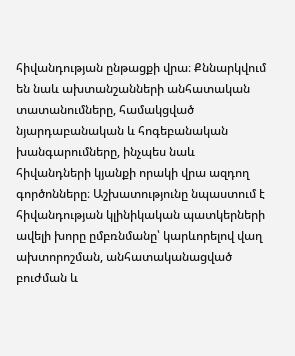հիվանդության ընթացքի վրա։ Քննարկվում են նաև ախտանշանների անհատական տատանումները, համակցված նյարդաբանական և հոգեբանական խանգարումները, ինչպես նաև հիվանդների կյանքի որակի վրա ազդող գործոնները։ Աշխատությունը նպաստում է հիվանդության կլինիկական պատկերների ավելի խորը ըմբռնմանը՝ կարևորելով վաղ ախտորոշման, անհատականացված բուժման և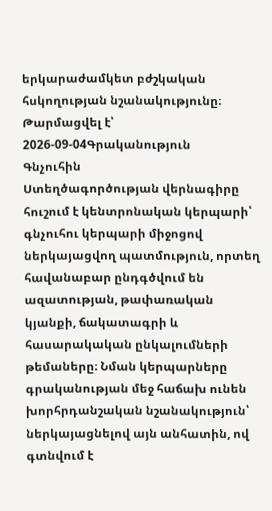երկարաժամկետ բժշկական հսկողության նշանակությունը։
Թարմացվել է՝ 2026-09-04Գրականություն
Գնչուհին
Ստեղծագործության վերնագիրը հուշում է կենտրոնական կերպարի՝ գնչուհու կերպարի միջոցով ներկայացվող պատմություն, որտեղ հավանաբար ընդգծվում են ազատության, թափառական կյանքի, ճակատագրի և հասարակական ընկալումների թեմաները։ Նման կերպարները գրականության մեջ հաճախ ունեն խորհրդանշական նշանակություն՝ ներկայացնելով այն անհատին, ով գտնվում է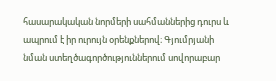հասարակական նորմերի սահմաններից դուրս և ապրում է իր ուրույն օրենքներով։ Գյումրյանի նման ստեղծագործություններում սովորաբար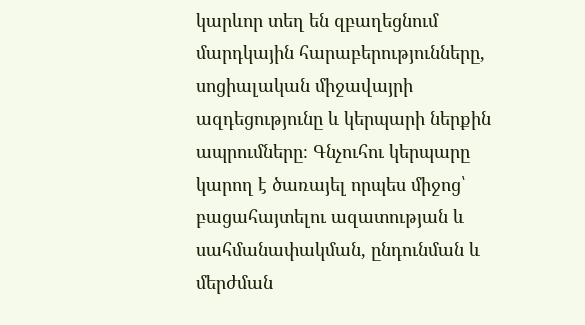կարևոր տեղ են զբաղեցնում մարդկային հարաբերությունները, սոցիալական միջավայրի ազդեցությունը և կերպարի ներքին ապրումները։ Գնչուհու կերպարը կարող է ծառայել որպես միջոց՝ բացահայտելու ազատության և սահմանափակման, ընդունման և մերժման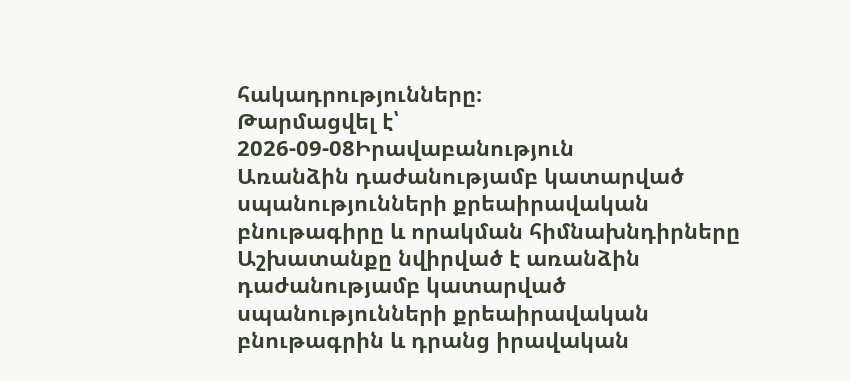հակադրությունները։
Թարմացվել է՝ 2026-09-08Իրավաբանություն
Առանձին դաժանությամբ կատարված սպանությունների քրեաիրավական բնութագիրը և որակման հիմնախնդիրները
Աշխատանքը նվիրված է առանձին դաժանությամբ կատարված սպանությունների քրեաիրավական բնութագրին և դրանց իրավական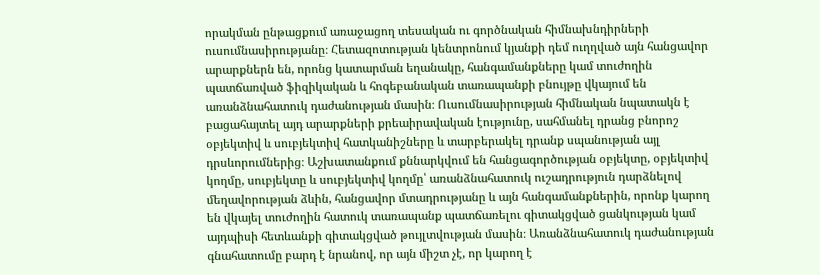որակման ընթացքում առաջացող տեսական ու գործնական հիմնախնդիրների ուսումնասիրությանը։ Հետազոտության կենտրոնում կյանքի դեմ ուղղված այն հանցավոր արարքներն են, որոնց կատարման եղանակը, հանգամանքները կամ տուժողին պատճառված ֆիզիկական և հոգեբանական տառապանքի բնույթը վկայում են առանձնահատուկ դաժանության մասին։ Ուսումնասիրության հիմնական նպատակն է բացահայտել այդ արարքների քրեաիրավական էությունը, սահմանել դրանց բնորոշ օբյեկտիվ և սուբյեկտիվ հատկանիշները և տարբերակել դրանք սպանության այլ դրսևորումներից։ Աշխատանքում քննարկվում են հանցագործության օբյեկտը, օբյեկտիվ կողմը, սուբյեկտը և սուբյեկտիվ կողմը՝ առանձնահատուկ ուշադրություն դարձնելով մեղավորության ձևին, հանցավոր մտադրությանը և այն հանգամանքներին, որոնք կարող են վկայել տուժողին հատուկ տառապանք պատճառելու գիտակցված ցանկության կամ այդպիսի հետևանքի գիտակցված թույլտվության մասին։ Առանձնահատուկ դաժանության գնահատումը բարդ է նրանով, որ այն միշտ չէ, որ կարող է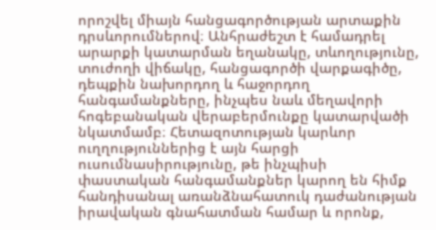որոշվել միայն հանցագործության արտաքին դրսևորումներով։ Անհրաժեշտ է համադրել արարքի կատարման եղանակը, տևողությունը, տուժողի վիճակը, հանցագործի վարքագիծը, դեպքին նախորդող և հաջորդող հանգամանքները, ինչպես նաև մեղավորի հոգեբանական վերաբերմունքը կատարվածի նկատմամբ։ Հետազոտության կարևոր ուղղություններից է այն հարցի ուսումնասիրությունը, թե ինչպիսի փաստական հանգամանքներ կարող են հիմք հանդիսանալ առանձնահատուկ դաժանության իրավական գնահատման համար և որոնք,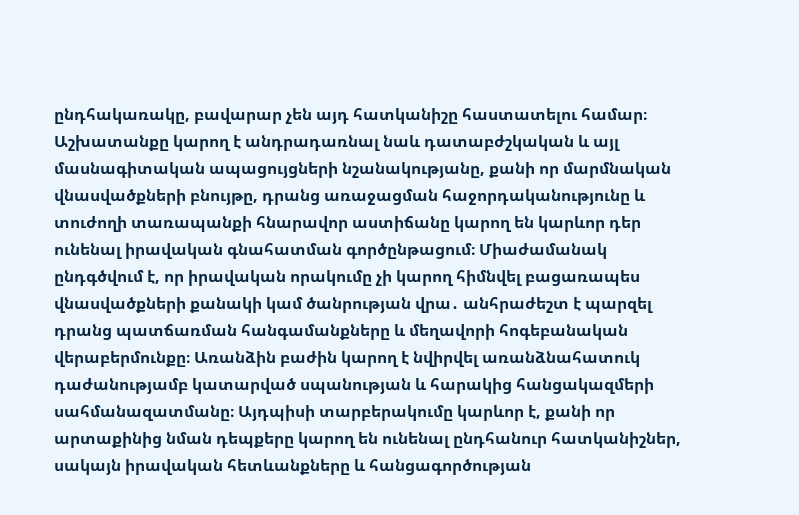ընդհակառակը, բավարար չեն այդ հատկանիշը հաստատելու համար։ Աշխատանքը կարող է անդրադառնալ նաև դատաբժշկական և այլ մասնագիտական ապացույցների նշանակությանը, քանի որ մարմնական վնասվածքների բնույթը, դրանց առաջացման հաջորդականությունը և տուժողի տառապանքի հնարավոր աստիճանը կարող են կարևոր դեր ունենալ իրավական գնահատման գործընթացում։ Միաժամանակ ընդգծվում է, որ իրավական որակումը չի կարող հիմնվել բացառապես վնասվածքների քանակի կամ ծանրության վրա․ անհրաժեշտ է պարզել դրանց պատճառման հանգամանքները և մեղավորի հոգեբանական վերաբերմունքը։ Առանձին բաժին կարող է նվիրվել առանձնահատուկ դաժանությամբ կատարված սպանության և հարակից հանցակազմերի սահմանազատմանը։ Այդպիսի տարբերակումը կարևոր է, քանի որ արտաքինից նման դեպքերը կարող են ունենալ ընդհանուր հատկանիշներ, սակայն իրավական հետևանքները և հանցագործության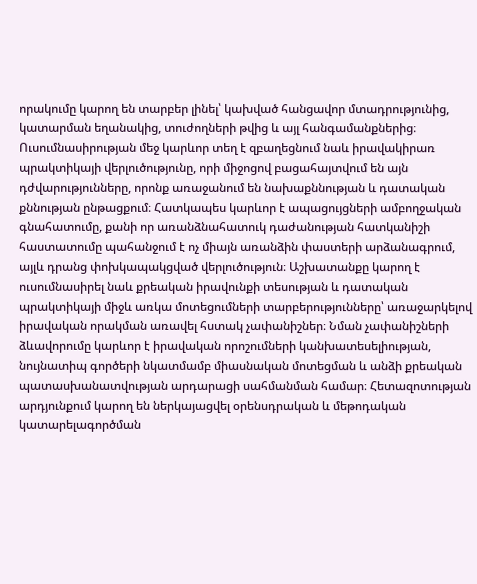որակումը կարող են տարբեր լինել՝ կախված հանցավոր մտադրությունից, կատարման եղանակից, տուժողների թվից և այլ հանգամանքներից։ Ուսումնասիրության մեջ կարևոր տեղ է զբաղեցնում նաև իրավակիրառ պրակտիկայի վերլուծությունը, որի միջոցով բացահայտվում են այն դժվարությունները, որոնք առաջանում են նախաքննության և դատական քննության ընթացքում։ Հատկապես կարևոր է ապացույցների ամբողջական գնահատումը, քանի որ առանձնահատուկ դաժանության հատկանիշի հաստատումը պահանջում է ոչ միայն առանձին փաստերի արձանագրում, այլև դրանց փոխկապակցված վերլուծություն։ Աշխատանքը կարող է ուսումնասիրել նաև քրեական իրավունքի տեսության և դատական պրակտիկայի միջև առկա մոտեցումների տարբերությունները՝ առաջարկելով իրավական որակման առավել հստակ չափանիշներ։ Նման չափանիշների ձևավորումը կարևոր է իրավական որոշումների կանխատեսելիության, նույնատիպ գործերի նկատմամբ միասնական մոտեցման և անձի քրեական պատասխանատվության արդարացի սահմանման համար։ Հետազոտության արդյունքում կարող են ներկայացվել օրենսդրական և մեթոդական կատարելագործման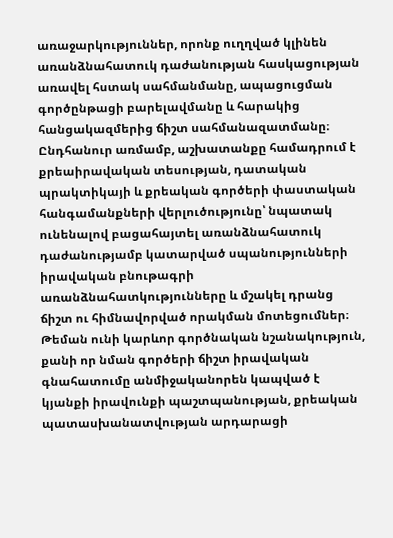առաջարկություններ, որոնք ուղղված կլինեն առանձնահատուկ դաժանության հասկացության առավել հստակ սահմանմանը, ապացուցման գործընթացի բարելավմանը և հարակից հանցակազմերից ճիշտ սահմանազատմանը։ Ընդհանուր առմամբ, աշխատանքը համադրում է քրեաիրավական տեսության, դատական պրակտիկայի և քրեական գործերի փաստական հանգամանքների վերլուծությունը՝ նպատակ ունենալով բացահայտել առանձնահատուկ դաժանությամբ կատարված սպանությունների իրավական բնութագրի առանձնահատկությունները և մշակել դրանց ճիշտ ու հիմնավորված որակման մոտեցումներ։ Թեման ունի կարևոր գործնական նշանակություն, քանի որ նման գործերի ճիշտ իրավական գնահատումը անմիջականորեն կապված է կյանքի իրավունքի պաշտպանության, քրեական պատասխանատվության արդարացի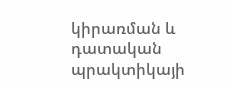կիրառման և դատական պրակտիկայի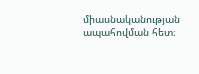միասնականության ապահովման հետ։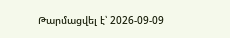Թարմացվել է՝ 2026-09-09